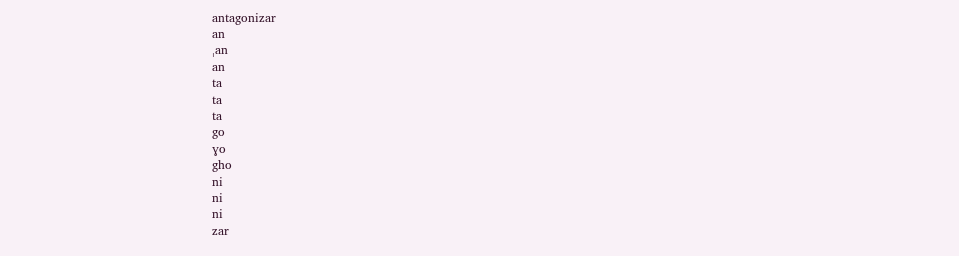antagonizar
an
ˌan
an
ta
ta
ta
go
ɣo
gho
ni
ni
ni
zar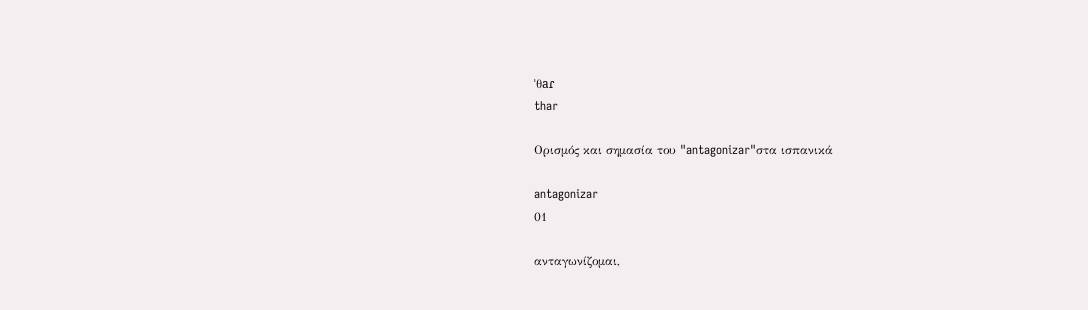ˈθaɾ
thar

Ορισμός και σημασία του "antagonizar"στα ισπανικά

antagonizar
01

ανταγωνίζομαι,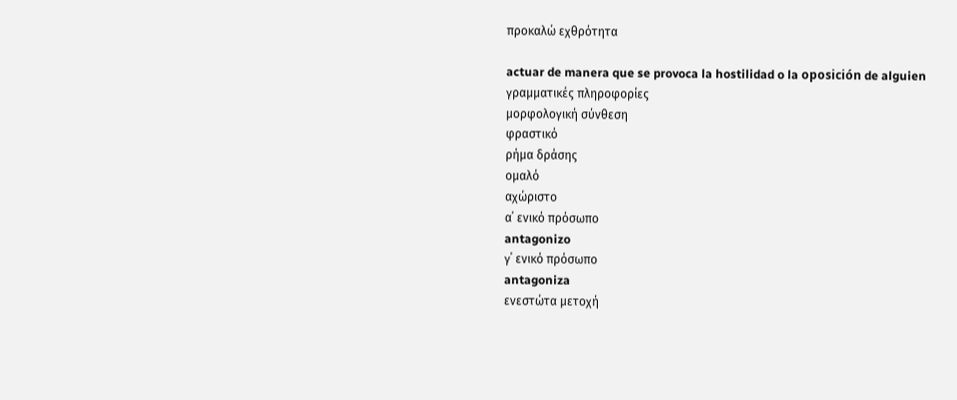προκαλώ εχθρότητα

actuar de manera que se provoca la hostilidad o la oposición de alguien
γραμματικές πληροφορίες
μορφολογική σύνθεση
φραστικό
ρήμα δράσης
ομαλό
αχώριστο
α΄ ενικό πρόσωπο
antagonizo
γ΄ ενικό πρόσωπο
antagoniza
ενεστώτα μετοχή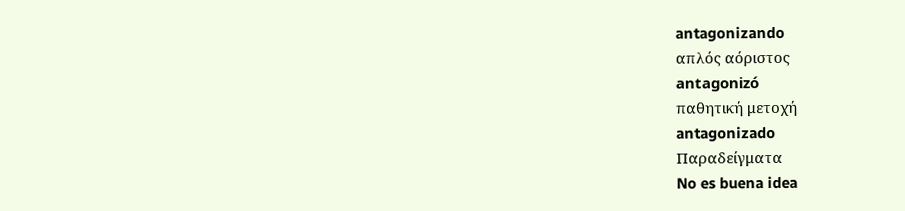antagonizando
απλός αόριστος
antagonizó
παθητική μετοχή
antagonizado
Παραδείγματα
No es buena idea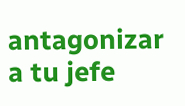antagonizar a tu jefe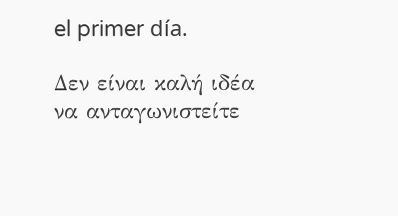el primer día.

Δεν είναι καλή ιδέα να ανταγωνιστείτε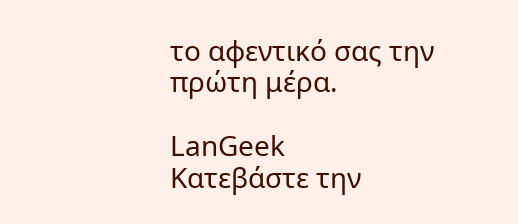το αφεντικό σας την πρώτη μέρα.

LanGeek
Κατεβάστε την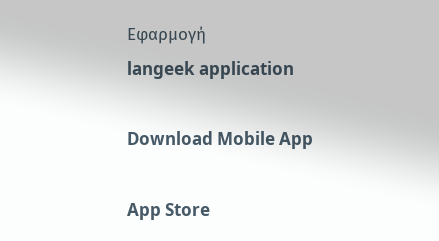Εφαρμογή
langeek application

Download Mobile App

App Store